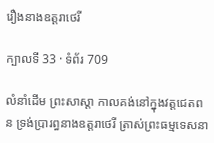រឿងនាងឧត្តរាថេរី

ក្បាលទី 33 · ទំព័រ 709

លំនាំដើម ព្រះសាស្តា កាលគង់នៅក្នុងវត្តជេតពន ទ្រង់ប្រារព្ធនាងឧត្តរាថេរី ត្រាស់ព្រះធម្មទេសនា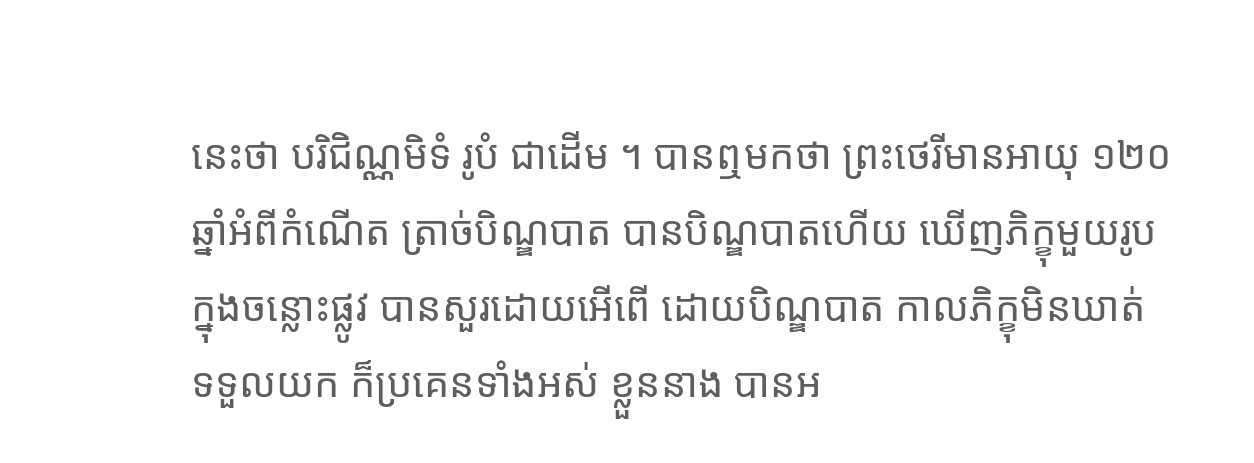នេះថា បរិជិណ្ណមិទំ រូបំ ជាដើម ។ បានឮមកថា ព្រះថេរីមានអាយុ ១២០ ឆ្នាំអំពីកំណើត ត្រាច់បិណ្ឌបាត បានបិណ្ឌបាតហើយ ឃើញភិក្ខុមួយរូបក្នុងចន្លោះផ្លូវ បានសួរដោយអើពើ ដោយបិណ្ឌបាត កាលភិក្ខុមិនឃាត់ ទទួលយក ក៏ប្រគេនទាំងអស់ ខ្លួននាង បានអ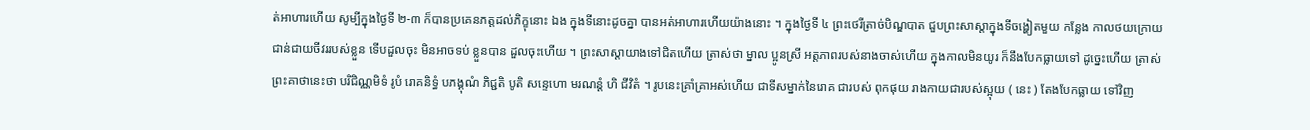ត់អាហារហើយ សូម្បីក្នុងថ្ងៃទី ២-៣ ក៏បានប្រគេនភត្តដល់ភិក្ខុនោះ ឯង ក្នុងទីនោះដូចគ្នា បានអត់អាហារហើយយ៉ាងនោះ ។ ក្នុងថ្ងៃទី ៤ ព្រះថេរីត្រាច់បិណ្ឌបាត ជួបព្រះសាស្តាក្នុងទីចង្ហៀតមួយ កន្លែង កាលថយក្រោយ ជាន់ជាយចីវររបស់ខ្លួន ទើបដួលចុះ មិនអាចទប់ ខ្លួនបាន ដួលចុះហើយ ។ ព្រះសាស្តាយាងទៅជិតហើយ ត្រាស់ថា ម្នាល ប្អូនស្រី អត្តភាពរបស់នាងចាស់ហើយ ក្នុងកាលមិនយូរ ក៏នឹងបែកធ្លាយទៅ ដូច្នេះហើយ ត្រាស់ព្រះគាថានេះថា បរិជិណ្ណមិទំ រូបំ រោគនិទ្ធំ បភង្គុណំ ភិជ្ជតិ បូតិ សន្ទេហោ មរណន្តំ ហិ ជីវិតំ ។ រូបនេះគ្រាំគ្រាអស់ហើយ ជាទីសម្នាក់នៃរោគ ជារបស់ ពុកផុយ រាងកាយជារបស់ស្អុយ ( នេះ ) តែងបែកធ្លាយ ទៅវិញ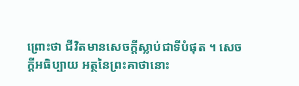ព្រោះថា ជីវិតមានសេចក្តីស្លាប់ជាទីបំផុត ។ សេចក្តីអធិប្បាយ អត្ថនៃព្រះគាថានោះ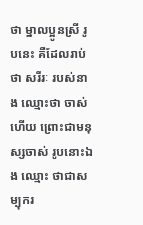ថា ម្នាលប្អូនស្រី រូបនេះ គឺដែលរាប់ថា សរីរៈ របស់នាង ឈ្មោះថា ចាស់ហើយ ព្រោះជាមនុស្សចាស់ រូបនោះឯង ឈ្មោះ ថាជាសម្បុករ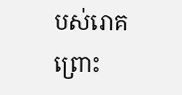បស់រោគ ព្រោះ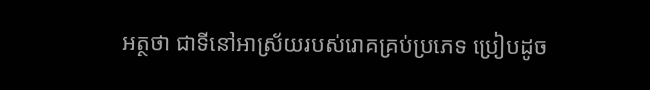អត្ថថា ជាទីនៅអាស្រ័យរបស់រោគគ្រប់ប្រភេទ ប្រៀបដូច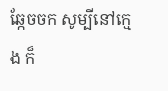ឆ្កែចចក សូម្បីនៅក្មេង ក៏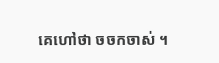គេហៅថា ចចកចាស់ ។